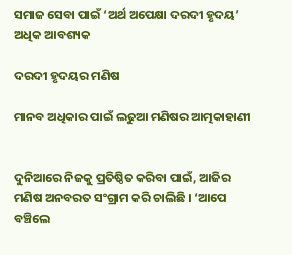ସମାଜ ସେବା ପାଇଁ ‘ଅର୍ଥ ଅପେକ୍ଷା ଦରଦୀ ହୃଦୟ’ ଅଧିକ ଆବଶ୍ୟକ

ଦରଦୀ ହୃଦୟର ମଣିଷ

ମାନବ ଅଧିକାର ପାଇଁ ଲଢୁଆ ମଣିଷର ଆତ୍ମକାହାଣୀ


ଦୁନିଆରେ ନିଜକୁ ପ୍ରତିଷ୍ଠିତ କରିବା ପାଇଁ, ଆଜିର ମଣିଷ ଅନବରତ ସଂଗ୍ରାମ କରି ଚାଲିଛି । ‘ଆପେ ବଞ୍ଚିଲେ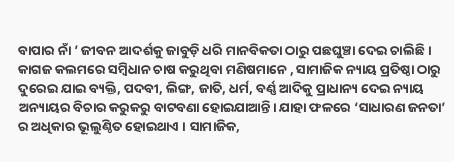ବାପାର ନାଁ ’ ଜୀବନ ଆଦର୍ଶକୁ ଜାବୁଡ଼ି ଧରି ମାନବିକତା ଠାରୁ ପଛଘୁଞ୍ଚା ଦେଇ ଚାଲିଛି । କାଗଜ କଲମରେ ସମ୍ବିଧାନ ଚାଷ କରୁଥିବା ମଣିଷମାନେ , ସାମାଜିକ ନ୍ୟାୟ ପ୍ରତିଷ୍ଠା ଠାରୁ ଦୁରେଇ ଯାଇ ବ୍ୟକ୍ତି, ପଦବୀ, ଲିଙ୍ଗ, ଜାତି, ଧର୍ମ, ବର୍ଣ୍ଣ ଆଦିକୁ ପ୍ରାଧାନ୍ୟ ଦେଇ ନ୍ୟାୟ ଅନ୍ୟାୟର ବିଚାର କରୁକରୁ ବାଟବଣା ହୋଇଯାଆନ୍ତି। ଯାହା ଫଳରେ ‘ସାଧାରଣ ଜନତା’ ର ଅଧିକାର ଭୂଲୁଣ୍ଠିତ ହୋଇଥାଏ । ସାମାଜିକ,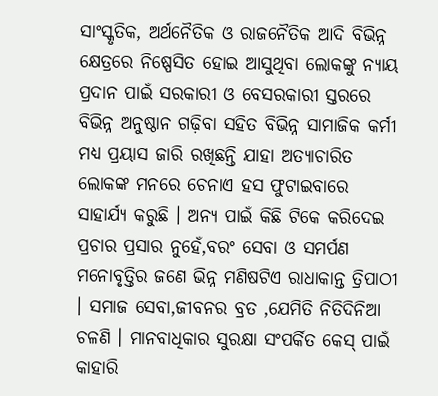ସାଂସ୍କୃତିକ, ଅର୍ଥନୈତିକ ଓ ରାଜନୈତିକ ଆଦି ବିଭିନ୍ନ କ୍ଷେତ୍ରରେ ନିଷ୍ପେସିତ ହୋଇ ଆସୁଥିବା ଲୋକଙ୍କୁ ନ୍ୟାୟ ପ୍ରଦାନ ପାଇଁ ସରକାରୀ ଓ ବେସରକାରୀ ସ୍ତରରେ ବିଭିନ୍ନ ଅନୁଷ୍ଠାନ ଗଢ଼ିବା ସହିତ ବିଭିନ୍ନ ସାମାଜିକ କର୍ମୀ ମଧ୍ୟ ପ୍ରୟାସ ଜାରି ରଖିଛନ୍ତି ଯାହା ଅତ୍ୟାଚାରିତ ଲୋକଙ୍କ ମନରେ ଚେନାଏ ହସ ଫୁଟାଇବାରେ ସାହାର୍ଯ୍ୟ କରୁଛି । ଅନ୍ୟ ପାଇଁ କିଛି ଟିକେ କରିଦେଇ ପ୍ରଚାର ପ୍ରସାର ନୁହେଁ,ବରଂ ସେବା ଓ ସମର୍ପଣ ମନୋବୃତ୍ତିର ଜଣେ ଭିନ୍ନ ମଣିଷଟିଏ ରାଧାକାନ୍ତ ତ୍ରିପାଠୀ । ସମାଜ ସେବା,ଜୀବନର ବ୍ରତ ,ଯେମିତି ନିତିଦିନିଆ ଚଳଣି । ମାନବାଧିକାର ସୁରକ୍ଷା ସଂପର୍କିତ କେସ୍ ପାଇଁ କାହାରି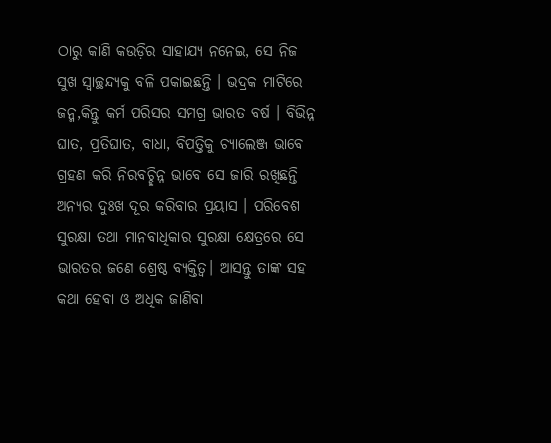ଠାରୁ କାଣି କଉଡ଼ିର ସାହାଯ୍ୟ ନନେଇ, ସେ ନିଜ ସୁଖ ସ୍ୱାଚ୍ଛନ୍ଦ୍ୟକୁ ବଳି ପକାଇଛନ୍ତି । ଭଦ୍ରକ ମାଟିରେ ଜନ୍ମ,କିନ୍ତୁ କର୍ମ ପରିସର ସମଗ୍ର ଭାରତ ବର୍ଷ । ବିଭିନ୍ନ ଘାତ, ପ୍ରତିଘାତ, ବାଧା, ବିପତ୍ତିକୁ ଚ୍ୟାଲେଞ୍ଜ ଭାବେ ଗ୍ରହଣ କରି ନିରବଚ୍ଛିନ୍ନ ଭାବେ ସେ ଜାରି ରଖିଛନ୍ତି ଅନ୍ୟର ଦୁଃଖ ଦୂର କରିବାର ପ୍ରୟାସ । ପରିବେଶ ସୁରକ୍ଷା ତଥା ମାନବାଧିକାର ସୁରକ୍ଷା କ୍ଷେତ୍ରରେ ସେ ଭାରତର ଜଣେ ଶ୍ରେଷ୍ଠ ବ୍ୟକ୍ତିତ୍ୱ। ଆସନ୍ତୁ ତାଙ୍କ ସହ କଥା ହେବା ଓ ଅଧିକ ଜାଣିବା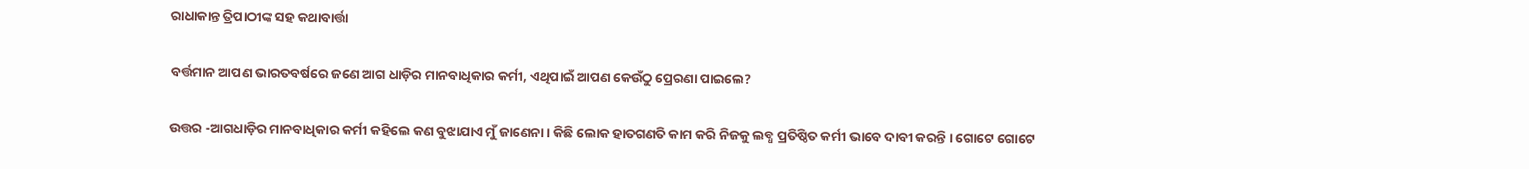ରାଧାକାନ୍ତ ତ୍ରିପାଠୀଙ୍କ ସହ କଥାବାର୍ତ୍ତା

ବର୍ତ୍ତମାନ ଆପଣ ଭାରତବର୍ଷରେ ଜଣେ ଆଗ ଧାଡ଼ିର ମାନବାଧିକାର କର୍ମୀ, ଏଥିପାଇଁ ଆପଣ କେଉଁଠୁ ପ୍ରେରଣା ପାଇଲେ?

ଉତ୍ତର -ଆଗଧାଡ଼ିର ମାନବାଧିକାର କର୍ମୀ କହିଲେ କଣ ବୁଝାଯାଏ ମୁଁ ଜାଣେନା । କିଛି ଲୋକ ହାତଗଣତି କାମ କରି ନିଜକୁ ଲବ୍ଧ ପ୍ରତିଷ୍ଠିତ କର୍ମୀ ଭାବେ ଦାବୀ କରନ୍ତି । ଗୋଟେ ଗୋଟେ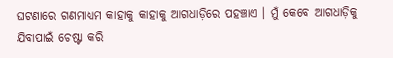ଘଟଣାରେ ଗଣମାଧ୍ୟମ କାହାକୁ କାହାକୁ ଆଗଧାଡ଼ିରେ ପହଞ୍ଚାଏ । ମୁଁ କେବେ ଆଗଧାଡ଼ିକୁ ଯିବାପାଇଁ ଚେଷ୍ଟା କରି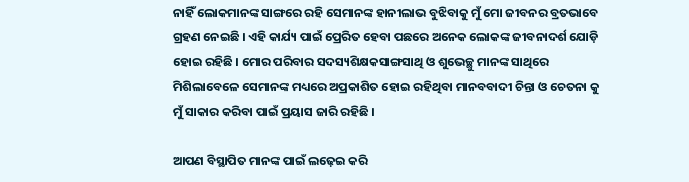ନାହିଁ ଲୋକମାନଙ୍କ ସାଙ୍ଗରେ ରହି ସେମାନଙ୍କ ହାନୀଲାଭ ବୁଝିବାକୁ ମୁଁ ମୋ ଜୀବନର ବ୍ରତଭାବେ ଗ୍ରହଣ ନେଇଛି । ଏହି କାର୍ଯ୍ୟ ପାଇଁ ପ୍ରେରିତ ହେବା ପଛରେ ଅନେକ ଲୋକଙ୍କ ଜୀବନାଦର୍ଶ ଯୋଡ଼ି ହୋଇ ରହିଛି । ମୋର ପରିବାର ସଦସ୍ୟଶିକ୍ଷକସାଙ୍ଗସାଥି ଓ ଶୁଭେଚ୍ଛୁ ମାନଙ୍କ ସାଥିରେ ମିଶିଲାବେଳେ ସେମାନଙ୍କ ମଧ୍ୟରେ ଅପ୍ରକାଶିତ ହୋଇ ରହିଥିବା ମାନବବାଦୀ ଚିନ୍ତା ଓ ଚେତନା କୁ ମୁଁ ସାକାର କରିବା ପାଇଁ ପ୍ରୟାସ ଜାରି ରହିଛି ।

ଆପଣ ବିସ୍ଥାପିତ ମାନଙ୍କ ପାଇଁ ଲଢ଼େଇ କରି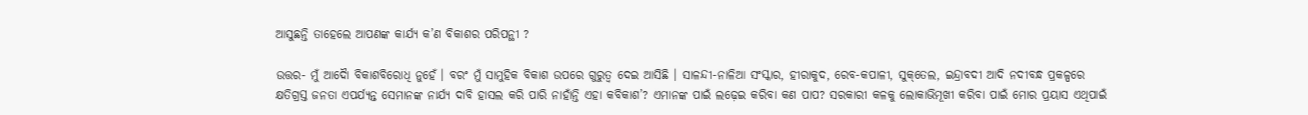ଆସୁଛନ୍ତି ତାହେଲେ ଆପଣଙ୍କ କାର୍ଯ୍ୟ କ’ଣ ବିକାଶର ପରିପନ୍ଥୀ ?

ଉତ୍ତର- ମୁଁ ଆଦୈା ବିକାଶବିରୋଧି ନୁହେଁ । ବରଂ ମୁଁ ସାମୁହିକ ବିକାଶ ଉପରେ ଗୁରୁତ୍ୱ ଦେଇ ଆସିଛି । ସାଳନ୍ଦୀ-ନାଳିଆ ସଂସ୍କାର, ହୀରାକୁଦ, ରେବ-କପାଳୀ, ସୁକ୍‌ତେଲ, ଇନ୍ଦ୍ରାବଦୀ ଆଦି ନଦୀବନ୍ଧ ପ୍ରକଳ୍ପରେ କ୍ଷତିଗ୍ରସ୍ତ ଜନତା ଏପର୍ଯ୍ୟନ୍ତ ସେମାନଙ୍କ ନାର୍ଯ୍ୟ ଦାବି ହାସଲ କରି ପାରି ନାହାଁନ୍ତି ଏହା କବିକାଶ’? ଏମାନଙ୍କ ପାଇଁ ଲଢ଼େଇ କରିବା କଣ ପାପ? ସରକାରୀ କଳକୁ ଲୋକାଭିମୂଖୀ କରିବା ପାଇଁ ମୋର ପ୍ରୟାସ ଏଥିପାଇଁ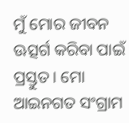ମୁଁ ମୋର ଜୀବନ ଊତ୍ସର୍ଗ କରିବା ପାଇଁ ପ୍ରସ୍ତୁତ । ମୋ ଆଇନଗତ ସଂଗ୍ରାମ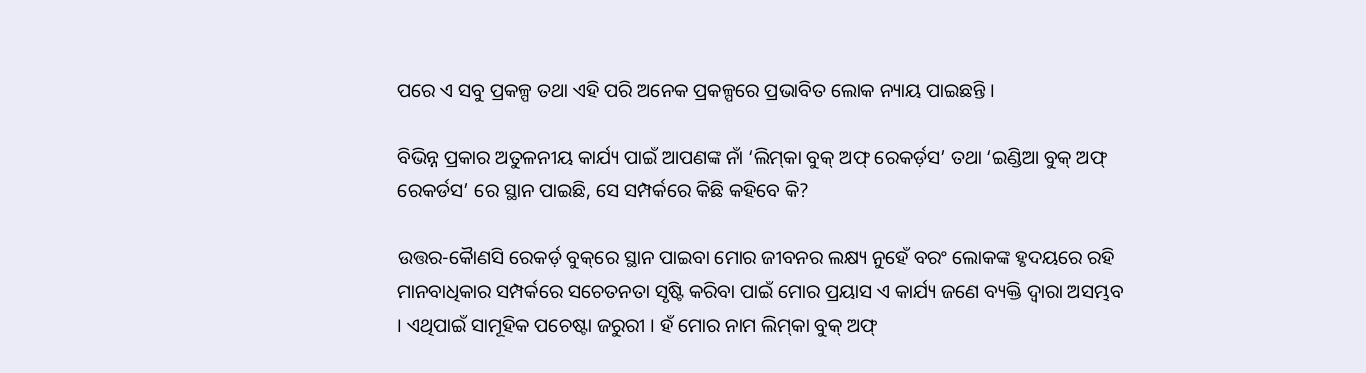ପରେ ଏ ସବୁ ପ୍ରକଳ୍ପ ତଥା ଏହି ପରି ଅନେକ ପ୍ରକଳ୍ପରେ ପ୍ରଭାବିତ ଲୋକ ନ୍ୟାୟ ପାଇଛନ୍ତି ।

ବିଭିନ୍ନ ପ୍ରକାର ଅତୁଳନୀୟ କାର୍ଯ୍ୟ ପାଇଁ ଆପଣଙ୍କ ନାଁ ‘ଲିମ୍‌କା ବୁକ୍ ଅଫ୍ ରେକର୍ଡ଼ସ’ ତଥା ‘ଇଣ୍ଡିଆ ବୁକ୍ ଅଫ୍ ରେକର୍ଡସ’ ରେ ସ୍ଥାନ ପାଇଛି, ସେ ସମ୍ପର୍କରେ କିଛି କହିବେ କି?

ଉତ୍ତର-କୈାଣସି ରେକର୍ଡ଼ ବୁକ୍‌ରେ ସ୍ଥାନ ପାଇବା ମୋର ଜୀବନର ଲକ୍ଷ୍ୟ ନୁହେଁ ବରଂ ଲୋକଙ୍କ ହୃଦୟରେ ରହି ମାନବାଧିକାର ସମ୍ପର୍କରେ ସଚେତନତା ସୃଷ୍ଟି କରିବା ପାଇଁ ମୋର ପ୍ରୟାସ ଏ କାର୍ଯ୍ୟ ଜଣେ ବ୍ୟକ୍ତି ଦ୍ୱାରା ଅସମ୍ଭବ । ଏଥିପାଇଁ ସାମୂହିକ ପଚେଷ୍ଟା ଜରୁରୀ । ହଁ ମୋର ନାମ ଲିମ୍‌କା ବୁକ୍ ଅଫ୍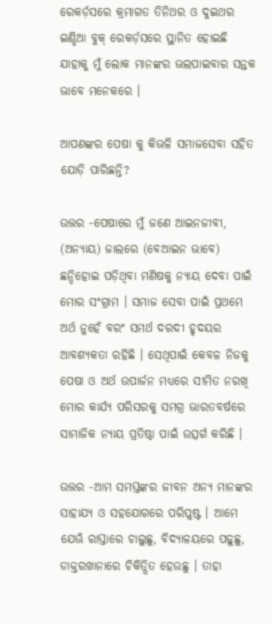ରେକର୍ଡ଼ସରେ କ୍ରମାଗତ ତିନିଥର ଓ ଦୁଇଥର ଇଣ୍ଡିଆ ବୁକ୍ ରେକର୍ଡ଼ସରେ ସ୍ଥାନିତ ହୋଇଛି ଯାହାକୁ ମୁଁ ଲୋକ ମାନଙ୍କର ଭଲପାଇବାର ସନ୍ତକ ଭାବେ ମନେକରେ ।

ଆପଣଙ୍କର ପେଷା କୁ କିଭଳି ସମାଜସେବା ସହିତ ଯୋଡ଼ି ପାରିଛନ୍ତି?

ଉତ୍ତର -ପେଷାରେ ମୁଁ ଜଣେ ଆଇନଜୀବୀ, (ଅନ୍ୟାୟ) ଜାଲରେ (ବେଆଇନ ଭାବେ) ଛନ୍ଦିହୋଇ ପଡ଼ିଥିବା ମଣିଷକୁ ନ୍ୟାୟ ଦେବା ପାଇଁ ମୋର ସଂଗ୍ରାମ । ସମାଜ ସେବା ପାଇଁ ପ୍ରଥମେ ଅର୍ଥ ନୁହେଁ ବରଂ ସମର୍ଥ ଦରଦୀ ହୃଦୟର ଆବଶ୍ୟକତା ରହିଛି । ସେଥିପାଇଁ କେବଳ ନିଜକୁ ପେଷା ଓ ଅର୍ଥ ଉପାର୍ଜନ ମଧ୍ୟରେ ସୀମିତ ନରଖି ମୋର କାର୍ଯ୍ୟ ପରିସରକୁ ସମଗ୍ର ଭାରତବର୍ଷରେ ସାମାଜିକ ନ୍ୟାୟ ପ୍ରତିଷ୍ଠା ପାଇଁ ଉତ୍ସର୍ଗ କରିଛି ।

ଉତ୍ତର -ଆମ ସମସ୍ତଙ୍କର ଜୀବନ ଅନ୍ୟ ମାନଙ୍କର ସାହାଯ୍ୟ ଓ ସହଯୋଗରେ ପରିପୁଷ୍ଟ । ଆମେ ଯେଊଁ ରାସ୍ତାରେ ଚାଲୁଛୁ, ବିଦ୍ୟାଳୟରେ ପଢ଼ୁଛୁ, ଡାକ୍ତରଖାନାରେ ଚିକିତ୍ସିତ ହେଉଛୁ । ତାହା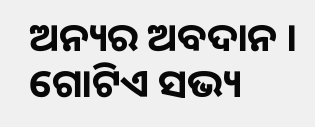ଅନ୍ୟର ଅବଦାନ । ଗୋଟିଏ ସଭ୍ୟ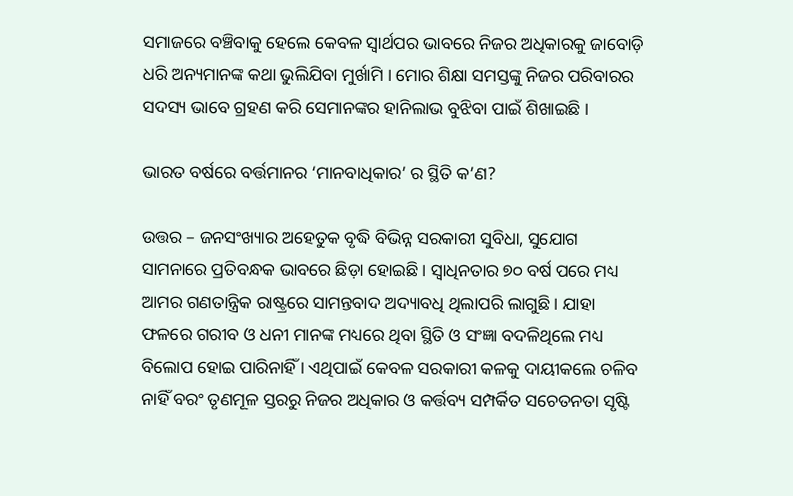ସମାଜରେ ବଞ୍ଚିବାକୁ ହେଲେ କେବଳ ସ୍ୱାର୍ଥପର ଭାବରେ ନିଜର ଅଧିକାରକୁ ଜାବୋଡ଼ି ଧରି ଅନ୍ୟମାନଙ୍କ କଥା ଭୁଲିଯିବା ମୁର୍ଖାମି । ମୋର ଶିକ୍ଷା ସମସ୍ତଙ୍କୁ ନିଜର ପରିବାରର ସଦସ୍ୟ ଭାବେ ଗ୍ରହଣ କରି ସେମାନଙ୍କର ହାନିଲାଭ ବୁଝିବା ପାଇଁ ଶିଖାଇଛି ।

ଭାରତ ବର୍ଷରେ ବର୍ତ୍ତମାନର ‘ମାନବାଧିକାର’ ର ସ୍ଥିତି କ’ଣ?

ଉତ୍ତର – ଜନସଂଖ୍ୟାର ଅହେତୁକ ବୃଦ୍ଧି ବିଭିନ୍ନ ସରକାରୀ ସୁବିଧା, ସୁଯୋଗ ସାମନାରେ ପ୍ରତିବନ୍ଧକ ଭାବରେ ଛିଡ଼ା ହୋଇଛି । ସ୍ୱାଧିନତାର ୭୦ ବର୍ଷ ପରେ ମଧ୍ୟ ଆମର ଗଣତାନ୍ତ୍ରିକ ରାଷ୍ଟ୍ରରେ ସାମନ୍ତବାଦ ଅଦ୍ୟାବଧି ଥିଲାପରି ଲାଗୁଛି । ଯାହା ଫଳରେ ଗରୀବ ଓ ଧନୀ ମାନଙ୍କ ମଧ୍ୟରେ ଥିବା ସ୍ଥିତି ଓ ସଂଜ୍ଞା ବଦଳିଥିଲେ ମଧ୍ୟ ବିଲୋପ ହୋଇ ପାରିନାହିଁ । ଏଥିପାଇଁ କେବଳ ସରକାରୀ କଳକୁ ଦାୟୀକଲେ ଚଳିବ ନାହିଁ ବରଂ ତୃଣମୂଳ ସ୍ତରରୁ ନିଜର ଅଧିକାର ଓ କର୍ତ୍ତବ୍ୟ ସମ୍ପର୍କିତ ସଚେତନତା ସୃଷ୍ଟି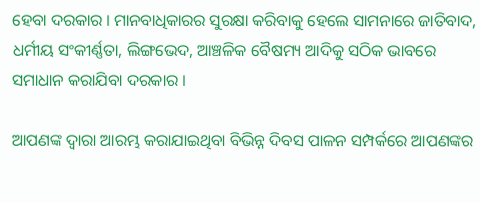ହେବା ଦରକାର । ମାନବାଧିକାରର ସୁରକ୍ଷା କରିବାକୁ ହେଲେ ସାମନାରେ ଜାତିବାଦ, ଧର୍ମୀୟ ସଂକୀର୍ଣ୍ଣତା, ଲିଙ୍ଗଭେଦ, ଆଞ୍ଚଳିକ ବୈଷମ୍ୟ ଆଦିକୁ ସଠିକ ଭାବରେ ସମାଧାନ କରାଯିବା ଦରକାର ।

ଆପଣଙ୍କ ଦ୍ୱାରା ଆରମ୍ଭ କରାଯାଇଥିବା ବିଭିନ୍ନ ଦିବସ ପାଳନ ସମ୍ପର୍କରେ ଆପଣଙ୍କର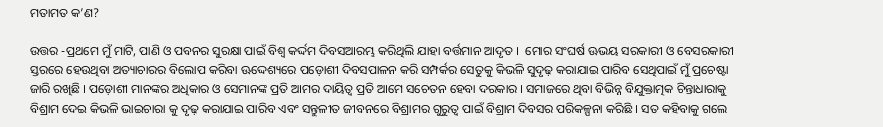ମତାମତ କ’ଣ?

ଉତ୍ତର -ପ୍ରଥମେ ମୁଁ ମାଟି, ପାଣି ଓ ପବନର ସୁରକ୍ଷା ପାଇଁ ବିଶ୍ୱ କର୍ଦ୍ଦମ ଦିବସଆରମ୍ଭ କରିଥିଲି ଯାହା ବର୍ତ୍ତମାନ ଆଦୃତ ।  ମୋର ସଂଘର୍ଷ ଊଭୟ ସରକାରୀ ଓ ବେସରକାରୀ ସ୍ତରରେ ହେଉଥିବା ଅତ୍ୟାଚାରର ବିଲୋପ କରିବା ଊଦ୍ଦେଶ୍ୟରେ ପଡ଼ୋଶୀ ଦିବସପାଳନ କରି ସମ୍ପର୍କର ସେତୁକୁ କିଭଳି ସୁଦୃଢ଼ କରାଯାଇ ପାରିବ ସେଥିପାଇଁ ମୁଁ ପ୍ରଚେଷ୍ଟା ଜାରି ରଖିଛି । ପଡ଼ୋଶୀ ମାନଙ୍କର ଅଧିକାର ଓ ସେମାନଙ୍କ ପ୍ରତି ଆମର ଦାୟିତ୍ୱ ପ୍ରତି ଆମେ ସଚେତନ ହେବା ଦରକାର । ସମାଜରେ ଥିବା ବିଭିନ୍ନ ବିଯୁକ୍ତାତ୍ମକ ଚିନ୍ତାଧାରାକୁ ବିଶ୍ରାମ ଦେଇ କିଭଳି ଭାଇଚାରା କୁ ଦୃଢ଼ କରାଯାଇ ପାରିବ ଏବଂ ସନ୍ତୁଳୀତ ଜୀବନରେ ବିଶ୍ରାମର ଗୁରୁତ୍ୱ ପାଇଁ ବିଶ୍ରାମ ଦିବସର ପରିକଳ୍ପନା କରିଛି । ସତ କହିବାକୁ ଗଲେ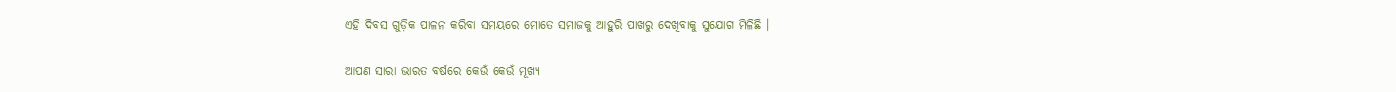ଏହି ଦିବସ ଗୁଡ଼ିକ ପାଳନ କରିବା ସମୟରେ ମୋତେ ସମାଜକୁ ଆହୁରି ପାଖରୁ ଦେଖିବାକୁ ସୁଯୋଗ ମିଳିଛି ।

ଆପଣ ସାରା ଭାରତ ବର୍ଷରେ କେଉଁ କେଉଁ ମୂଖ୍ୟ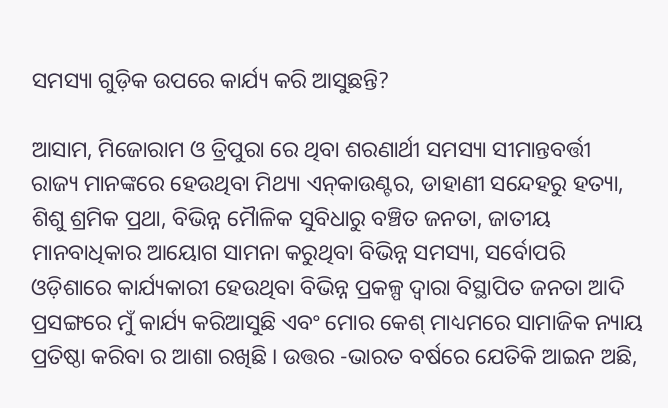ସମସ୍ୟା ଗୁଡ଼ିକ ଉପରେ କାର୍ଯ୍ୟ କରି ଆସୁଛନ୍ତି?

ଆସାମ, ମିଜୋରାମ ଓ ତ୍ରିପୁରା ରେ ଥିବା ଶରଣାର୍ଥୀ ସମସ୍ୟା ସୀମାନ୍ତବର୍ତ୍ତୀ ରାଜ୍ୟ ମାନଙ୍କରେ ହେଉଥିବା ମିଥ୍ୟା ଏନ୍‌କାଉଣ୍ଟର, ଡାହାଣୀ ସନ୍ଦେହରୁ ହତ୍ୟା, ଶିଶୁ ଶ୍ରମିକ ପ୍ରଥା, ବିଭିନ୍ନ ମୈାଳିକ ସୁବିଧାରୁ ବଞ୍ଚିତ ଜନତା, ଜାତୀୟ ମାନବାଧିକାର ଆୟୋଗ ସାମନା କରୁଥିବା ବିଭିନ୍ନ ସମସ୍ୟା, ସର୍ବୋପରି ଓଡ଼ିଶାରେ କାର୍ଯ୍ୟକାରୀ ହେଉଥିବା ବିଭିନ୍ନ ପ୍ରକଳ୍ପ ଦ୍ୱାରା ବିସ୍ଥାପିତ ଜନତା ଆଦି ପ୍ରସଙ୍ଗରେ ମୁଁ କାର୍ଯ୍ୟ କରିଆସୁଛି ଏବଂ ମୋର କେଶ୍ ମାଧ୍ୟମରେ ସାମାଜିକ ନ୍ୟାୟ ପ୍ରତିଷ୍ଠା କରିବା ର ଆଶା ରଖିଛି । ଉତ୍ତର -ଭାରତ ବର୍ଷରେ ଯେତିକି ଆଇନ ଅଛି,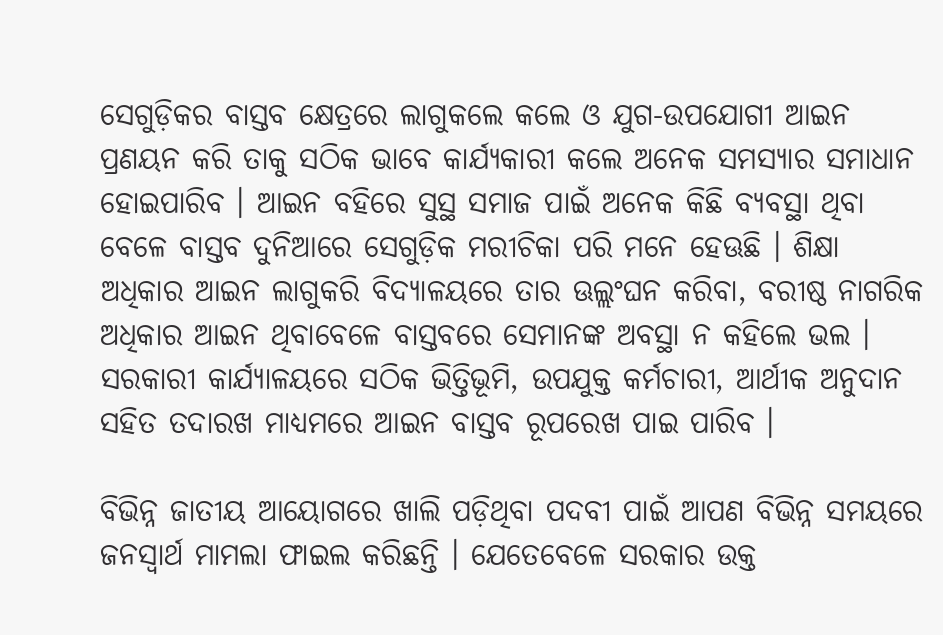ସେଗୁଡ଼ିକର ବାସ୍ତବ କ୍ଷେତ୍ରରେ ଲାଗୁକଲେ କଲେ ଓ ଯୁଗ-ଉପଯୋଗୀ ଆଇନ ପ୍ରଣୟନ କରି ତାକୁ ସଠିକ ଭାବେ କାର୍ଯ୍ୟକାରୀ କଲେ ଅନେକ ସମସ୍ୟାର ସମାଧାନ ହୋଇପାରିବ । ଆଇନ ବହିରେ ସୁସ୍ଥ ସମାଜ ପାଇଁ ଅନେକ କିଛି ବ୍ୟବସ୍ଥା ଥିବା ବେଳେ ବାସ୍ତବ ଦୁନିଆରେ ସେଗୁଡ଼ିକ ମରୀଚିକା ପରି ମନେ ହେଊଛି । ଶିକ୍ଷା ଅଧିକାର ଆଇନ ଲାଗୁକରି ବିଦ୍ୟାଳୟରେ ତାର ଊଲ୍ଲଂଘନ କରିବା, ବରୀଷ୍ଠ ନାଗରିକ ଅଧିକାର ଆଇନ ଥିବାବେଳେ ବାସ୍ତବରେ ସେମାନଙ୍କ ଅବସ୍ଥା ନ କହିଲେ ଭଲ । ସରକାରୀ କାର୍ଯ୍ୟାଳୟରେ ସଠିକ ଭିତ୍ତିଭୂମି, ଉପଯୁକ୍ତ କର୍ମଚାରୀ, ଆର୍ଥୀକ ଅନୁଦାନ ସହିତ ତଦାରଖ ମାଧ୍ୟମରେ ଆଇନ ବାସ୍ତବ ରୂପରେଖ ପାଇ ପାରିବ ।

ବିଭିନ୍ନ ଜାତୀୟ ଆୟୋଗରେ ଖାଲି ପଡ଼ିଥିବା ପଦବୀ ପାଇଁ ଆପଣ ବିଭିନ୍ନ ସମୟରେ ଜନସ୍ୱାର୍ଥ ମାମଲା ଫାଇଲ କରିଛନ୍ତି । ଯେତେବେଳେ ସରକାର ଉକ୍ତ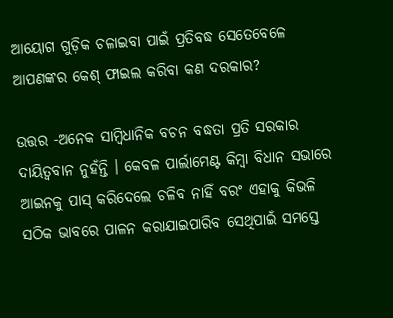ଆୟୋଗ ଗୁଡ଼ିକ ଚଳାଇବା ପାଇଁ ପ୍ରତିବଦ୍ଧ ସେତେବେଳେ ଆପଣଙ୍କର କେଶ୍ ଫାଇଲ କରିବା କଣ ଦରକାର?

ଉତ୍ତର -ଅନେକ ସାମ୍ବିଧାନିକ ବଚନ ବଦ୍ଧତା ପ୍ରତି ସରକାର ଦାୟିତ୍ୱବାନ ନୁହଁନ୍ତି । କେବଳ ପାର୍ଲାମେଣ୍ଟ କିମ୍ବା ବିଧାନ ସଭାରେ ଆଇନକୁ ପାସ୍ କରିଦେଲେ ଚଳିବ ନାହିଁ ବରଂ ଏହାକୁ କିଭଳି ସଠିକ ଭାବରେ ପାଳନ କରାଯାଇପାରିବ ସେଥିପାଇଁ ସମସ୍ତେ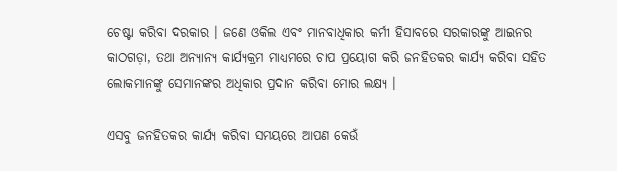ଚେଷ୍ଟା କରିବା ଦରକାର । ଜଣେ ଓକିଲ ଏବଂ ମାନବାଧିକାର କର୍ମୀ ହିସାବରେ ସରକାରଙ୍କୁ ଆଇନର କାଠଗଡ଼ା, ତଥା ଅନ୍ୟାନ୍ୟ କାର୍ଯ୍ୟକ୍ରମ ମାଧ୍ୟମରେ ଚାପ ପ୍ରୟୋଗ କରି ଜନହିତକର କାର୍ଯ୍ୟ କରିବା ସହିତ ଲୋକମାନଙ୍କୁ ସେମାନଙ୍କର ଅଧିକାର ପ୍ରଦାନ କରିବା ମୋର ଲକ୍ଷ୍ୟ ।

ଏସବୁ ଜନହିତକର କାର୍ଯ୍ୟ କରିବା ସମୟରେ ଆପଣ କେଉଁ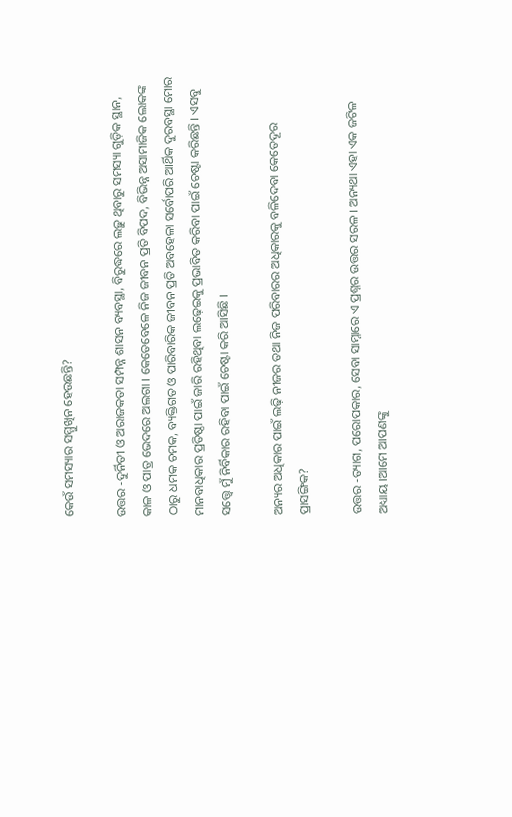କେଉଁ ସମସ୍ୟାର ସମ୍ମୁଖିନ ହେଉଛନ୍ତି?

ଉତ୍ତର -ଦୁର୍ନିତୀ ଓ ଅରାଜକତା ସମ୍ପନ୍ନ ଶାସନ ବ୍ୟବସ୍ଥା, ବିରୁଦ୍ଧରେ ଲଢ଼ୁ ଥିବାରୁ ସମସ୍ୟା ଗୁଡ଼ିକ ସ୍ଥାନ, କାଳ ଓ ପାତ୍ର ଭେଦରେ ଅଲଗା । କେତେବେଳେ ନିଜ ଜୀବନ ପ୍ରତି ବିପଦ, ବିଭିନ୍ନ ଅସାମାଜିକ ଲୋକଙ୍କ ଠାରୁ ଧମକ ଚମକ, ବ୍ୟକ୍ତିଗତ ଓ ପାରିବାରିକ ଜୀବନ ପ୍ରତି ଅବହେଳା ସର୍ବୋପରି ଆର୍ଥିକ ଦୁରବସ୍ଥା ମୋର ମାନବାଧିକାର ପ୍ରତିଷ୍ଠା ପାଇଁ ଜାରି ରହିଥିବା ଲଢ଼େଇକୁ ପ୍ରଭାବିତ କରିବା ପାଇଁ ଚେଷ୍ଟା କରିଛନ୍ତି । ଏସବୁ ସତ୍ତ୍ୱେ ମୁଁ ନିର୍ବିକାର ରହିବା ପାଇଁ ଚେଷ୍ଟା କରି ଆସିଛି ।

ଅନ୍ୟର ଅଧିକାର ପାଇଁ ଲଢ଼ି ନୀଜର ତଥା ନିଜ ପରିବାରର ଅଧିକାରକୁ ବଳିଦେବା କେତେଦୂର ପ୍ରାସଙ୍ଗିକ?

ଉତ୍ତର -ତ୍ୟାଗ, ପରୋପକାର, ସେବା ସାମ୍ନାରେ ଏ ପ୍ରଶ୍ନର ଉତ୍ତର ସରଳ । ଅନ୍ୟଥା ଏହା ଏକ ଜଟିଳ ଅଧ୍ୟାୟ ।ଆମେ ଆପଣଙ୍କୁ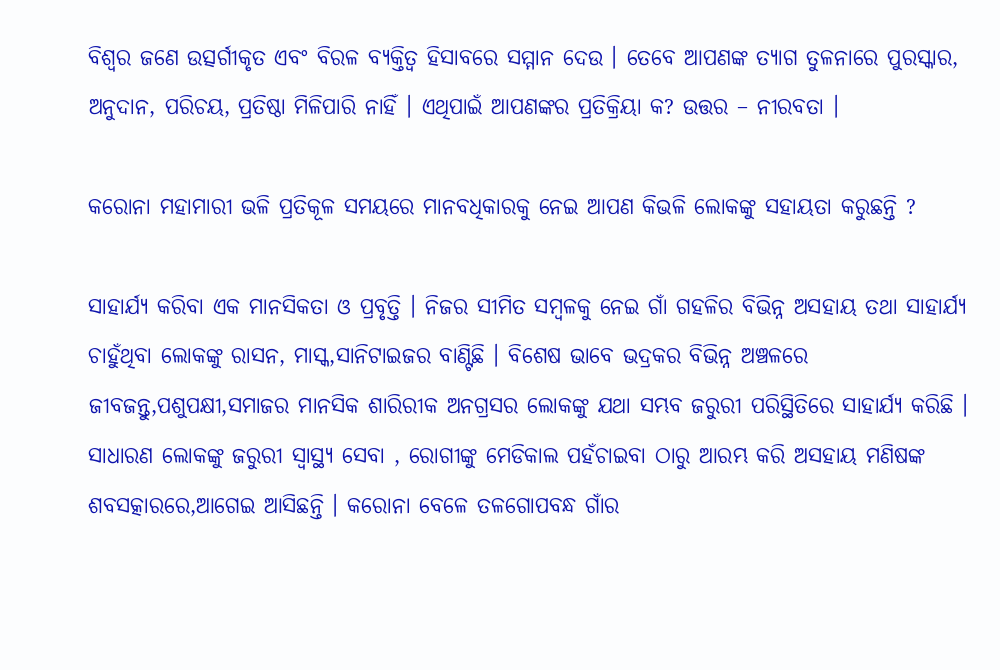ବିଶ୍ୱର ଜଣେ ଉତ୍ସର୍ଗୀକୃତ ଏବଂ ବିରଳ ବ୍ୟକ୍ତିତ୍ୱ ହିସାବରେ ସମ୍ମାନ ଦେଉ । ତେବେ ଆପଣଙ୍କ ତ୍ୟାଗ ତୁଳନାରେ ପୁରସ୍କାର, ଅନୁଦାନ, ପରିଚୟ, ପ୍ରତିଷ୍ଠା ମିଳିପାରି ନାହିଁ । ଏଥିପାଇଁ ଆପଣଙ୍କର ପ୍ରତିକ୍ରିୟା କ? ଉତ୍ତର – ନୀରବତା ।

କରୋନା ମହାମାରୀ ଭଳି ପ୍ରତିକୂଳ ସମୟରେ ମାନବଧିକାରକୁ ନେଇ ଆପଣ କିଭଳି ଲୋକଙ୍କୁ ସହାୟତା କରୁଛନ୍ତି ?

ସାହାର୍ଯ୍ୟ କରିବା ଏକ ମାନସିକତା ଓ ପ୍ରବୃତ୍ତି । ନିଜର ସୀମିତ ସମ୍ବଳକୁ ନେଇ ଗାଁ ଗହଳିର ବିଭିନ୍ନ ଅସହାୟ ତଥା ସାହାର୍ଯ୍ୟ ଚାହୁଁଥିବା ଲୋକଙ୍କୁ ରାସନ, ମାସ୍କ,ସାନିଟାଇଜର ବାଣ୍ଟିଛି । ବିଶେଷ ଭାବେ ଭଦ୍ରକର ବିଭିନ୍ନ ଅଞ୍ଚଳରେ ଜୀବଜନ୍ତୁ,ପଶୁପକ୍ଷୀ,ସମାଜର ମାନସିକ ଶାରିରୀକ ଅନଗ୍ରସର ଲୋକଙ୍କୁ ଯଥା ସମ୍ଭବ ଜରୁରୀ ପରିସ୍ଥିତିରେ ସାହାର୍ଯ୍ୟ କରିଛି । ସାଧାରଣ ଲୋକଙ୍କୁ ଜରୁରୀ ସ୍ୱାସ୍ଥ୍ୟ ସେବା , ରୋଗୀଙ୍କୁ ମେଡିକାଲ ପହଁଚାଇବା ଠାରୁ ଆରମ୍ଭ କରି ଅସହାୟ ମଣିଷଙ୍କ ଶବସତ୍କାରରେ,ଆଗେଇ ଆସିଛନ୍ତି । କରୋନା ବେଳେ ତଳଗୋପବନ୍ଧ ଗାଁର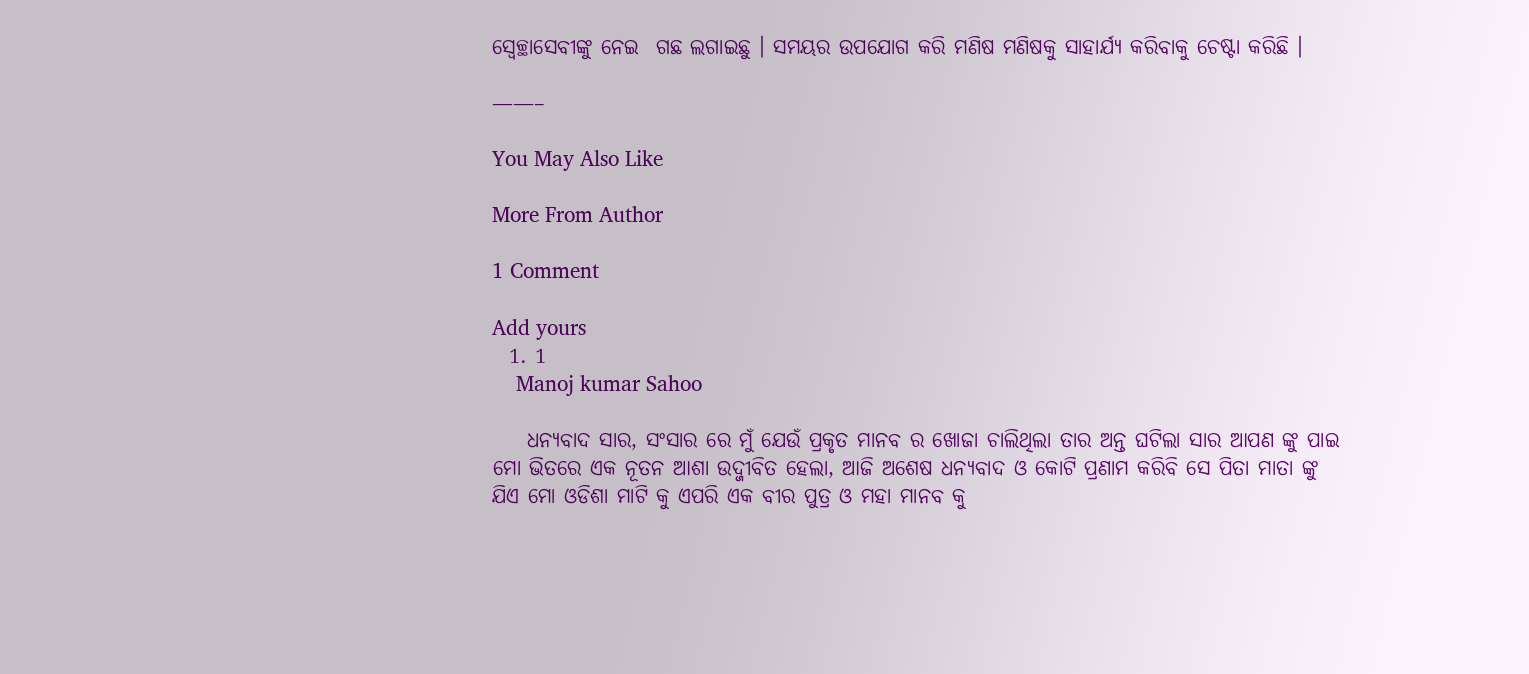ସ୍ୱେଚ୍ଛାସେବୀଙ୍କୁ ନେଇ  ଗଛ ଲଗାଇଛୁ । ସମୟର ଉପଯୋଗ କରି ମଣିଷ ମଣିଷକୁ ସାହାର୍ଯ୍ୟ କରିବାକୁ ଚେଷ୍ଟା କରିଛି ।

——–

You May Also Like

More From Author

1 Comment

Add yours
  1. 1
    Manoj kumar Sahoo

    ଧନ୍ୟବାଦ ସାର, ସଂସାର ରେ ମୁଁ ଯେଉଁ ପ୍ରକୃତ ମାନବ ର ଖୋଜା ଚାଲିଥିଲା ତାର ଅନ୍ତ ଘଟିଲା ସାର ଆପଣ ଙ୍କୁ ପାଇ ମୋ ଭିତରେ ଏକ ନୂତନ ଆଶା ଉଦ୍ଜୀବିତ ହେଲା, ଆଜି ଅଶେଷ ଧନ୍ୟବାଦ ଓ କୋଟି ପ୍ରଣାମ କରିବି ସେ ପିତା ମାତା ଙ୍କୁ ଯିଏ ମୋ ଓଡିଶା ମାଟି କୁ ଏପରି ଏକ ବୀର ପୁତ୍ର ଓ ମହା ମାନବ କୁ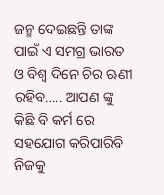ଜନ୍ମ ଦେଇଛନ୍ତି ତାଙ୍କ ପାଇଁ ଏ ସମଗ୍ର ଭାରତ ଓ ବିଶ୍ୱ ଦିନେ ଚିର ଋଣୀ ରହିବ….. ଆପଣ ଙ୍କୁ କିଛି ବି କର୍ମ ରେ ସହଯୋଗ କରିପାରିବି ନିଜକୁ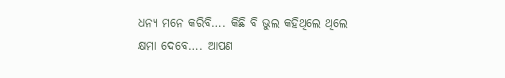ଧନ୍ୟ ମନେ କରିବି…. କିଛି ବି ଭୁଲ କହିଥିଲେ ଥିଲେ କ୍ଷମା ଦେବେ…. ଆପଣ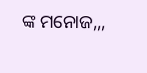ଙ୍କ ମନୋଜ,,,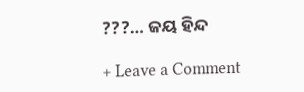???… ଜୟ ହିନ୍ଦ

+ Leave a Comment